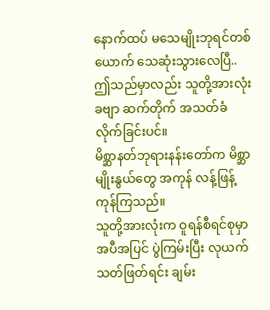နောက်ထပ် မသေမျိုးဘုရင်တစ်ယောက် သေဆုံးသွားလေပြီ..
ဤသည်မှာလည်း သူတို့အားလုံးခဗျာ ဆက်တိုက် အသတ်ခံလိုက်ခြင်းပင်။
မိစ္ဆာနတ်ဘုရားနန်းတော်က မိစ္ဆာမျိုးနွယ်တွေ အကုန် လန့်ဖြန့်ကုန်ကြသည်။
သူတို့အားလုံးက ဝူရန်စီရင်စုမှာ အပီအပြင် ပွဲကြမ်းပြီး လုယက်သတ်ဖြတ်ရင်း ချမ်း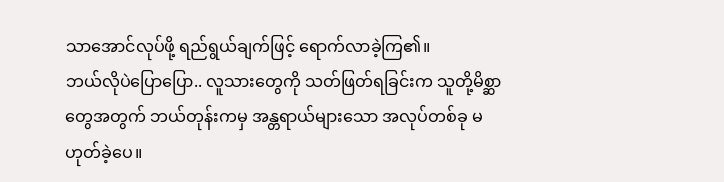သာအောင်လုပ်ဖို့ ရည်ရွယ်ချက်ဖြင့် ရောက်လာခဲ့ကြ၏။
ဘယ်လိုပဲပြောပြော.. လူသားတွေကို သတ်ဖြတ်ရခြင်းက သူတို့မိစ္ဆာတွေအတွက် ဘယ်တုန်းကမှ အန္တရာယ်များသော အလုပ်တစ်ခု မဟုတ်ခဲ့ပေ။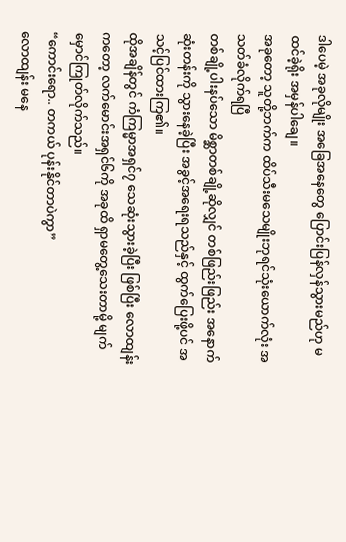ဒါပေမဲ့ အခုလိုမျိုး အခြေအနေတွေ ပြောင်းပြန်လှန်သွားမည်ဟု မထင်ခဲ့ရိုး အမှန်ပါချေ။
အခုတော့ သူတို့ဘက်က ထိပ်သီးမသေမျိုးဘုရင်သုံးယောက်လုံး အသတ်ခံလိုက်ရပြီ
တစ်ချို့ပါးနပ်သော မိစ္ဆာတစ်ချို့ဆိုလျှင် တစ်ဖြည်းဖြည်း အနောက်ဆုံးတန်းကို သွားနေခဲ့ပြီး အခွင့်အရေးရသည်နှင့် ထွက်ပြေးဖို့ပင် အသင့်ပြင်ထားကြ၏။
ထိုအချိန်တွင် ကံကြမ္မာအရှင်၇ သေဆုံးသွားခဲ့ပြီး ဖြစ်ပြီး လောထျန်းကတော့ လက်မောင်းအရှင်၆ကို အခုထိ ရှာမတွေ့သေးတာမို့ မျက်မှောင်ကြုတ်လိုက်သည်။
“ကောင်းရော.. တကယ် ပုန်းနိုင်တာပဲကွာ”
လောထျန်း မနေ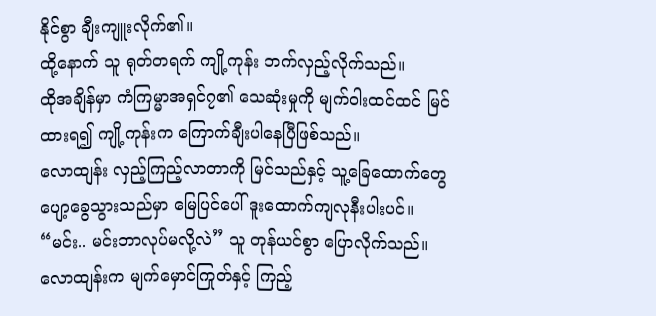နိုင်စွာ ချီးကျူးလိုက်၏။
ထို့နောက် သူ ရုတ်တရက် ကျို့ကုန်း ဘက်လှည့်လိုက်သည်။
ထိုအချိန်မှာ ကံကြမ္မာအရှင်၇၏ သေဆုံးမှုကို မျက်ဝါးထင်ထင် မြင်ထားရ၍ ကျို့ကုန်းက ကြောက်ချီးပါနေပြီဖြစ်သည်။
လောထျန်း လှည့်ကြည့်လာတာကို မြင်သည်နှင့် သူ့ခြေထောက်တွေ ပျော့ခွေသွားသည်မှာ မြေပြင်ပေါ် ဒူးထောက်ကျလုနီးပါးပင်။
“မင်း.. မင်းဘာလုပ်မလို့လဲ” သူ တုန်ယင်စွာ ပြောလိုက်သည်။
လောထျန်းက မျက်မှောင်ကြုတ်နှင့် ကြည့်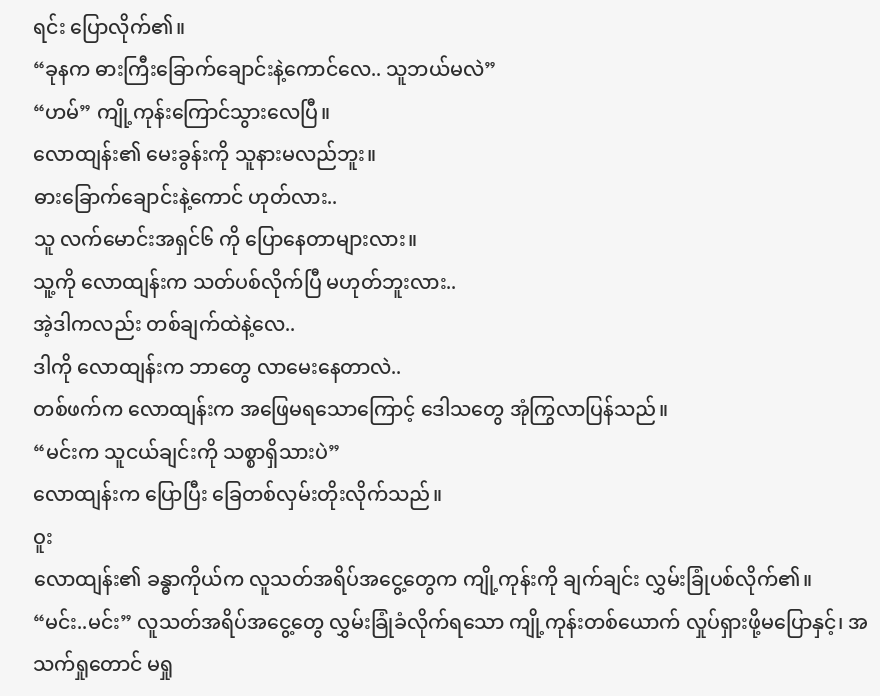ရင်း ပြောလိုက်၏။
“ခုနက ဓားကြီးခြောက်ချောင်းနဲ့ကောင်လေ.. သူဘယ်မလဲ”
“ဟမ်” ကျို့ကုန်းကြောင်သွားလေပြီ။
လောထျန်း၏ မေးခွန်းကို သူနားမလည်ဘူး။
ဓားခြောက်ချောင်းနဲ့ကောင် ဟုတ်လား..
သူ လက်မောင်းအရှင်၆ ကို ပြောနေတာများလား။
သူ့ကို လောထျန်းက သတ်ပစ်လိုက်ပြီ မဟုတ်ဘူးလား..
အဲ့ဒါကလည်း တစ်ချက်ထဲနဲ့လေ..
ဒါကို လောထျန်းက ဘာတွေ လာမေးနေတာလဲ..
တစ်ဖက်က လောထျန်းက အဖြေမရသောကြောင့် ဒေါသတွေ အုံကြွလာပြန်သည်။
“မင်းက သူငယ်ချင်းကို သစ္စာရှိသားပဲ”
လောထျန်းက ပြောပြီး ခြေတစ်လှမ်းတိုးလိုက်သည်။
ဝူး
လောထျန်း၏ ခန္ဓာကိုယ်က လူသတ်အရိပ်အငွေ့တွေက ကျို့ကုန်းကို ချက်ချင်း လွှမ်းခြုံပစ်လိုက်၏။
“မင်း..မင်း” လူသတ်အရိပ်အငွေ့တွေ လွှမ်းခြုံခံလိုက်ရသော ကျို့ကုန်းတစ်ယောက် လှုပ်ရှားဖို့မပြောနှင့်၊ အသက်ရှုတောင် မရှု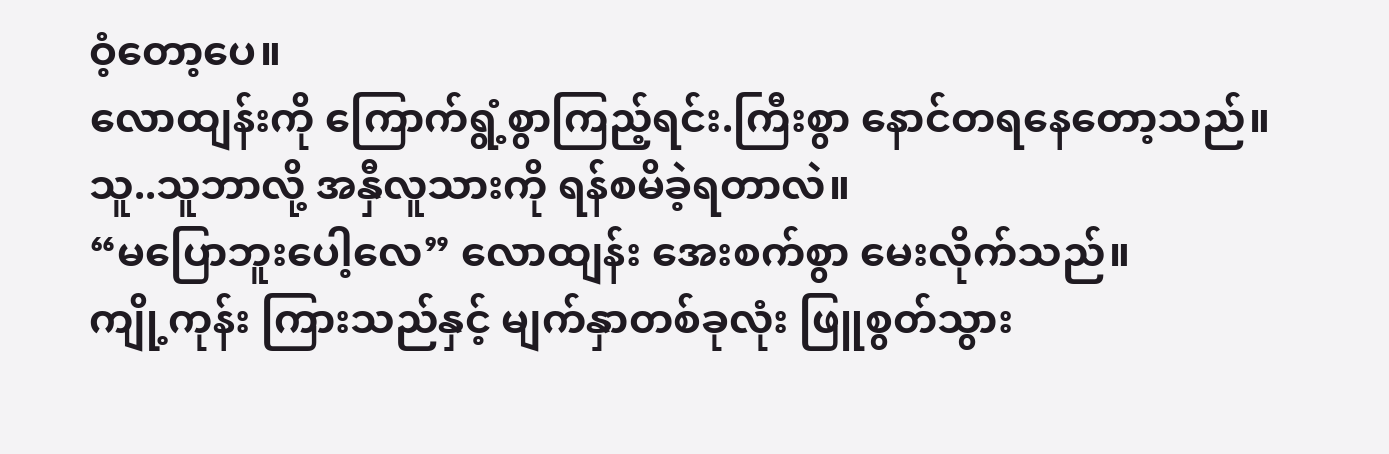ဝံ့တော့ပေ။
လောထျန်းကို ကြောက်ရွံ့စွာကြည့်ရင်း.ကြီးစွာ နောင်တရနေတော့သည်။
သူ..သူဘာလို့ အနှီလူသားကို ရန်စမိခဲ့ရတာလဲ။
“မပြောဘူးပေါ့လေ” လောထျန်း အေးစက်စွာ မေးလိုက်သည်။
ကျို့ကုန်း ကြားသည်နှင့် မျက်နှာတစ်ခုလုံး ဖြူစွတ်သွား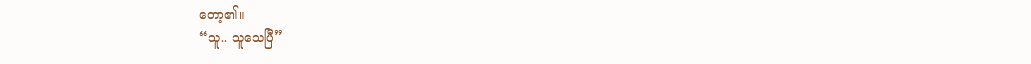တော့၏။
“သူ.. သူသေပြီ”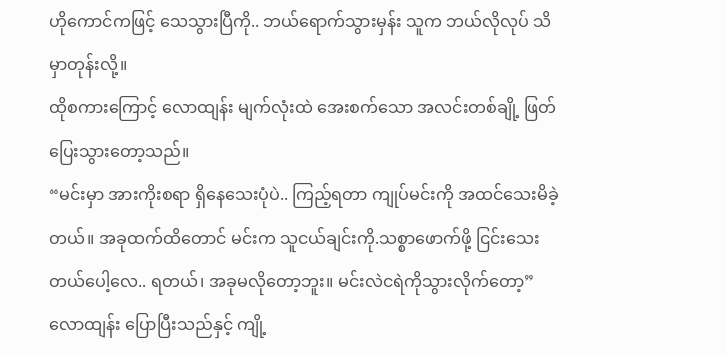ဟိုကောင်ကဖြင့် သေသွားပြီကို.. ဘယ်ရောက်သွားမှန်း သူက ဘယ်လိုလုပ် သိမှာတုန်းလို့။
ထိုစကားကြောင့် လောထျန်း မျက်လုံးထဲ အေးစက်သော အလင်းတစ်ချို့ ဖြတ်ပြေးသွားတော့သည်။
“မင်းမှာ အားကိုးစရာ ရှိနေသေးပုံပဲ.. ကြည့်ရတာ ကျုပ်မင်းကို အထင်သေးမိခဲ့တယ်။ အခုထက်ထိတောင် မင်းက သူငယ်ချင်းကို.သစ္စာဖောက်ဖို့ ငြင်းသေးတယ်ပေါ့လေ.. ရတယ်၊ အခုမလိုတော့ဘူး။ မင်းလဲငရဲကိုသွားလိုက်တော့”
လောထျန်း ပြောပြီးသည်နှင့် ကျို့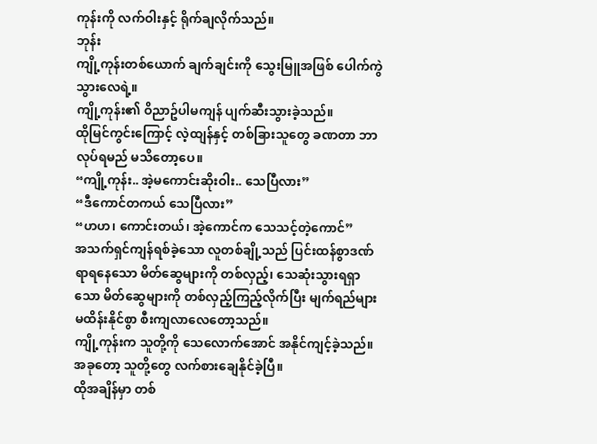ကုန်းကို လက်ဝါးနှင့် ရိုက်ချလိုက်သည်။
ဘုန်း
ကျို့ကုန်းတစ်ယောက် ချက်ချင်းကို သွေးမြူအဖြစ် ပေါက်ကွဲသွားလေရဲ့။
ကျို့ကုန်း၏ ဝိညာဥ်ပါမကျန် ပျက်ဆီးသွားခဲ့သည်။
ထိုမြင်ကွင်းကြောင့် လဲ့ထျန်နှင့် တစ်ခြားသူတွေ ခဏတာ ဘာလုပ်ရမည် မသိတော့ပေ။
“ကျို့ကုန်း.. အဲ့မကောင်းဆိုးဝါး.. သေပြီလား”
“ဒီကောင်တကယ် သေပြီလား”
“ဟဟ၊ ကောင်းတယ်၊ အဲ့ကောင်က သေသင့်တဲ့ကောင်”
အသက်ရှင်ကျန်ရစ်ခဲ့သော လူတစ်ချို့သည် ပြင်းထန်စွာဒဏ်ရာရနေသော မိတ်ဆွေများကို တစ်လှည့်၊ သေဆုံးသွားရရှာသော မိတ်ဆွေများကို တစ်လှည့်ကြည့်လိုက်ပြီး မျက်ရည်များ မထိန်းနိုင်စွာ စီးကျလာလေတော့သည်။
ကျို့ကုန်းက သူတို့ကို သေလောက်အောင် အနိုင်ကျင့်ခဲ့သည်။
အခုတော့ သူတို့တွေ လက်စားချေနိုင်ခဲ့ပြီ။
ထိုအချိန်မှာ တစ်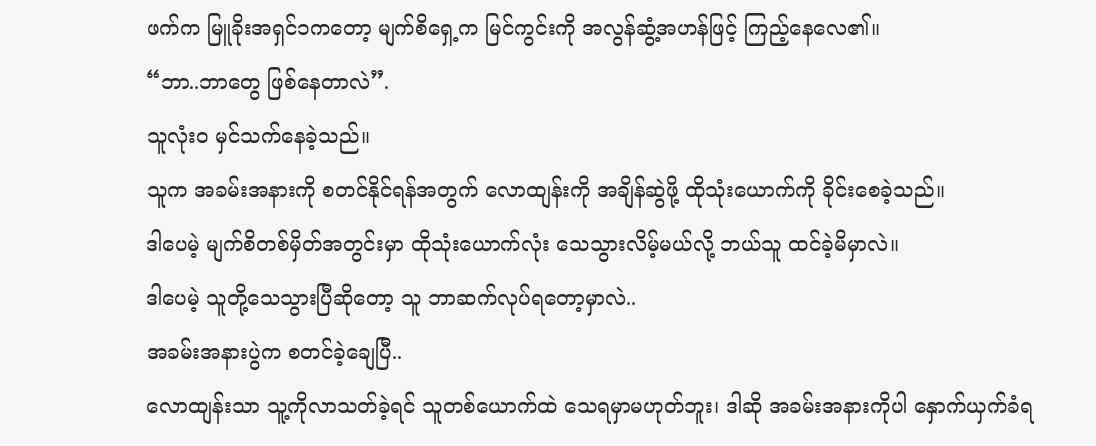ဖက်က မြူခိုးအရှင်၁ကတော့ မျက်စိရှေ့က မြင်ကွင်းကို အလွန်ဆွံ့အဟန်ဖြင့် ကြည့်နေလေ၏။
“ဘာ..ဘာတွေ ဖြစ်နေတာလဲ”.
သူလုံးဝ မှင်သက်နေခဲ့သည်။
သူက အခမ်းအနားကို စတင်နိုင်ရန်အတွက် လောထျန်းကို အချိန်ဆွဲဖို့ ထိုသုံးယောက်ကို ခိုင်းစေခဲ့သည်။
ဒါပေမဲ့ မျက်စိတစ်မှိတ်အတွင်းမှာ ထိုသုံးယောက်လုံး သေသွားလိမ့်မယ်လို့ ဘယ်သူ ထင်ခဲ့မိမှာလဲ။
ဒါပေမဲ့ သူတို့သေသွားပြီဆိုတော့ သူ ဘာဆက်လုပ်ရတော့မှာလဲ..
အခမ်းအနားပွဲက စတင်ခဲ့ချေပြီ..
လောထျန်းသာ သူ့ကိုလာသတ်ခဲ့ရင် သူတစ်ယောက်ထဲ သေရမှာမဟုတ်ဘူး၊ ဒါဆို အခမ်းအနားကိုပါ နှောက်ယှက်ခံရ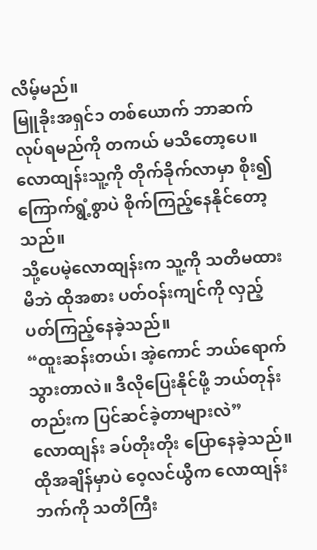လိမ့်မည်။
မြူခိုးအရှင်၁ တစ်ယောက် ဘာဆက်လုပ်ရမည်ကို တကယ် မသိတော့ပေ။
လောထျန်းသူ့ကို တိုက်ခိုက်လာမှာ စိုး၍ ကြောက်ရွံ့စွာပဲ စိုက်ကြည့်နေနိုင်တော့သည်။
သို့ပေမဲ့လောထျန်းက သူ့ကို သတိမထားမိဘဲ ထိုအစား ပတ်ဝန်းကျင်ကို လှည့်ပတ်ကြည့်နေခဲ့သည်။
“ထူးဆန်းတယ်၊ အဲ့ကောင် ဘယ်ရောက်သွားတာလဲ။ ဒီလိုပြေးနိုင်ဖို့ ဘယ်တုန်းတည်းက ပြင်ဆင်ခဲ့တာများလဲ”
လောထျန်း ခပ်တိုးတိုး ပြောနေခဲ့သည်။
ထိုအချိန်မှာပဲ ဝေ့လင်ယွီက လောထျန်းဘက်ကို သတိကြီး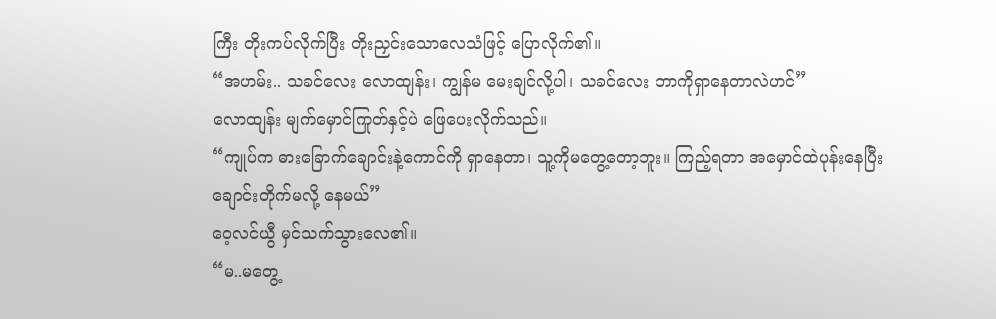ကြီး တိုးကပ်လိုက်ပြီး တိုးညှင်းသောလေသံဖြင့် ပြောလိုက်၏။
“အဟမ်း.. သခင်လေး လောထျန်း၊ ကျွန်မ မေးချင်လို့ပါ၊ သခင်လေး ဘာကိုရှာနေတာလဲဟင်”
လောထျန်း မျက်မှောင်ကြုတ်နှင့်ပဲ ဖြေပေးလိုက်သည်။
“ကျုပ်က ဓားခြောက်ချောင်းနဲ့ကောင်ကို ရှာနေတာ၊ သူ့ကိုမတွေ့တော့ဘူး။ ကြည့်ရတာ အမှောင်ထဲပုန်းနေပြီး ချောင်းတိုက်မလို့ နေမယ်”
ဝေ့လင်ယွီ မှင်သက်သွားလေ၏။
“မ..မတွေ့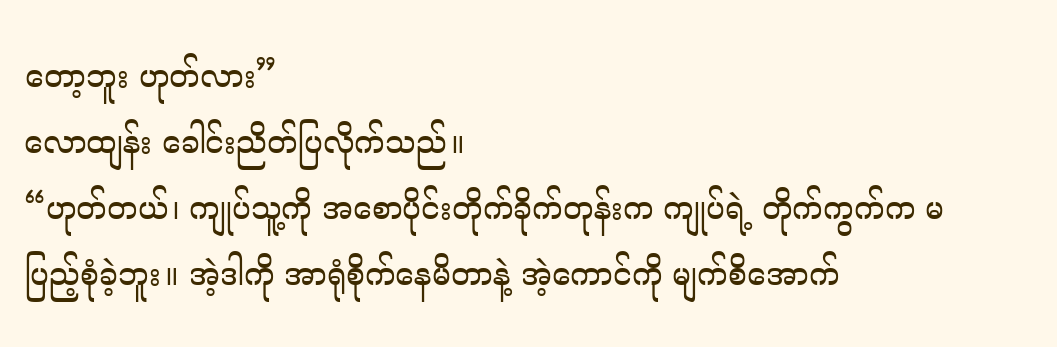တော့ဘူး ဟုတ်လား”
လောထျန်း ခေါင်းညိတ်ပြလိုက်သည်။
“ဟုတ်တယ်၊ ကျုပ်သူ့ကို အစောပိုင်းတိုက်ခိုက်တုန်းက ကျုပ်ရဲ့ တိုက်ကွက်က မပြည့်စုံခဲ့ဘူး။ အဲ့ဒါကို အာရုံစိုက်နေမိတာနဲ့ အဲ့ကောင်ကို မျက်စိအောက်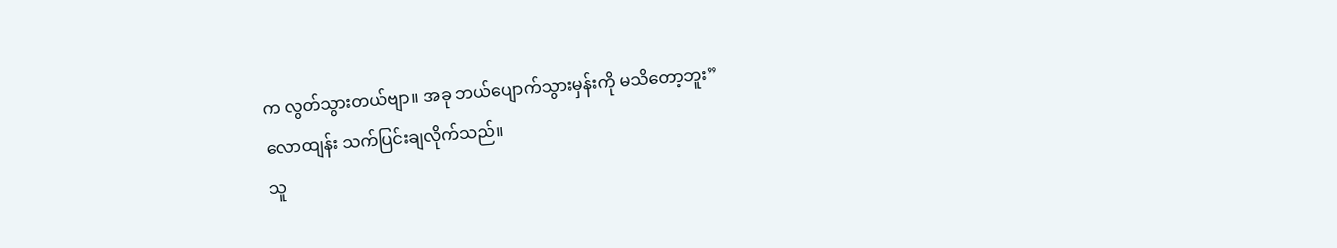က လွတ်သွားတယ်ဗျာ။ အခု ဘယ်ပျောက်သွားမှန်းကို မသိတော့ဘူး”
လောထျန်း သက်ပြင်းချလိုက်သည်။
သူ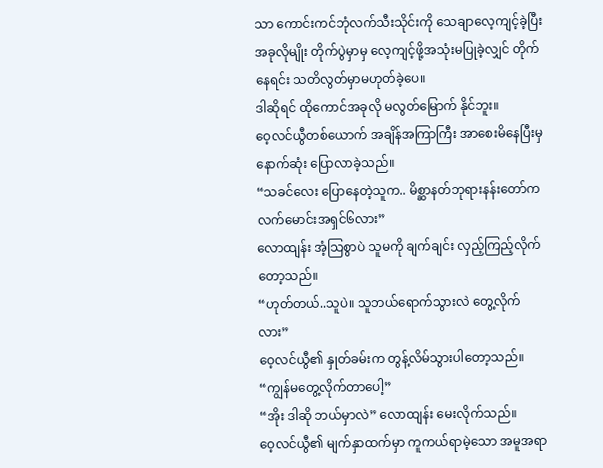သာ ကောင်းကင်ဘုံလက်သီးသိုင်းကို သေချာလေ့ကျင့်ခဲ့ပြီး အခုလိုမျိုး တိုက်ပွဲမှာမှ လေ့ကျင့်ဖို့အသုံးမပြုခဲ့လျှင် တိုက်နေရင်း သတိလွတ်မှာမဟုတ်ခဲ့ပေ။
ဒါဆိုရင် ထိုကောင်အခုလို မလွတ်မြောက် နိုင်ဘူး။
ဝေ့လင်ယွီတစ်ယောက် အချိန်အကြာကြီး အာစေးမိနေပြီးမှ နောက်ဆုံး ပြောလာခဲ့သည်။
“သခင်လေး ပြောနေတဲ့သူက.. မိစ္ဆာနတ်ဘုရားနန်းတော်က လက်မောင်းအရှင်၆လား”
လောထျန်း အံ့သြစွာပဲ သူမကို ချက်ချင်း လှည့်ကြည့်လိုက်တော့သည်။
“ဟုတ်တယ်..သူပဲ။ သူဘယ်ရောက်သွားလဲ တွေ့လိုက်လား”
ဝေ့လင်ယွီ၏ နှုတ်ခမ်းက တွန့်လိမ်သွားပါတော့သည်။
“ကျွန်မတွေ့လိုက်တာပေါ့”
“အိုး ဒါဆို ဘယ်မှာလဲ” လောထျန်း မေးလိုက်သည်။
ဝေ့လင်ယွီ၏ မျက်နှာထက်မှာ ကူကယ်ရာမဲ့သော အမူအရာ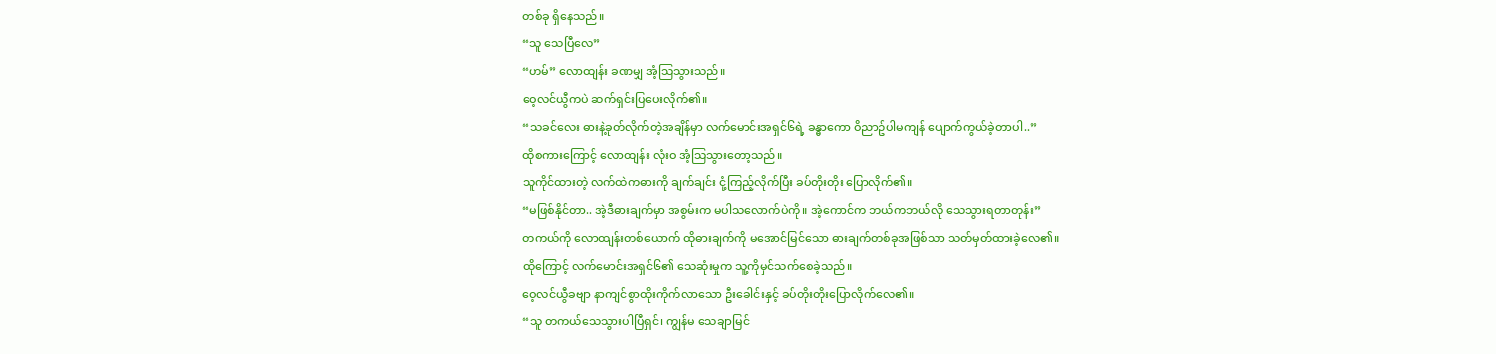တစ်ခု ရှိနေသည်။
“သူ သေပြီလေ”
“ဟမ်” လောထျန်း ခဏမျှ အံ့သြသွားသည်။
ဝေ့လင်ယွီကပဲ ဆက်ရှင်းပြပေးလိုက်၏။
“သခင်လေး ဓားနဲ့ခုတ်လိုက်တဲ့အချိန်မှာ လက်မောင်းအရှင်၆ရဲ့ ခန္ဓာကော ဝိညာဥ်ပါမကျန် ပျောက်ကွယ်ခဲ့တာပါ..”
ထိုစကားကြောင့် လောထျန်း လုံးဝ အံ့သြသွားတော့သည်။
သူကိုင်ထားတဲ့ လက်ထဲကဓားကို ချက်ချင်း ငုံ့ကြည့်လိုက်ပြီး ခပ်တိုးတိုး ပြောလိုက်၏။
“မဖြစ်နိုင်တာ.. အဲ့ဒီဓားချက်မှာ အစွမ်းက မပါသလောက်ပဲကို။ အဲ့ကောင်က ဘယ်ကဘယ်လို သေသွားရတာတုန်း”
တကယ်ကို လောထျန်းတစ်ယောက် ထိုဓားချက်ကို မအောင်မြင်သော ဓားချက်တစ်ခုအဖြစ်သာ သတ်မှတ်ထားခဲ့လေ၏။
ထိုကြောင့် လက်မောင်းအရှင်၆၏ သေဆုံးမှုက သူ့ကိုမှင်သက်စေခဲ့သည်။
ဝေ့လင်ယွီခဗျာ နာကျင်စွာထိုးကိုက်လာသော ဦးခေါင်းနှင့် ခပ်တိုးတိုးပြောလိုက်လေ၏။
“သူ တကယ်သေသွားပါပြီရှင်၊ ကျွန်မ သေချာမြင်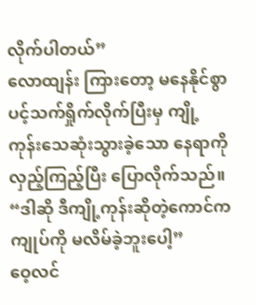လိုက်ပါတယ်”
လောထျန်း ကြားတော့ မနေနိုင်စွာ ပင့်သက်ရှိုက်လိုက်ပြီးမှ ကျို့ကုန်းသေဆုံးသွားခဲ့သော နေရာကို လှည့်ကြည့်ပြီး ပြောလိုက်သည်။
“ဒါဆို ဒီကျို့ကုန်းဆိုတဲ့ကောင်က ကျုပ်ကို မလိမ်ခဲ့ဘူးပေါ့”
ဝေ့လင်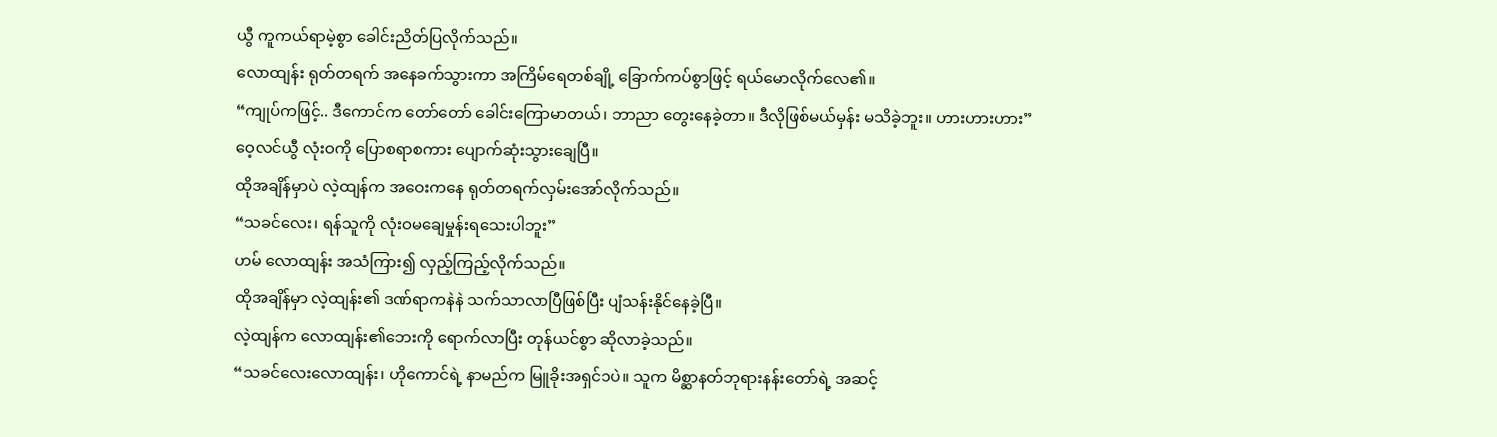ယွီ ကူကယ်ရာမဲ့စွာ ခေါင်းညိတ်ပြလိုက်သည်။
လောထျန်း ရုတ်တရက် အနေခက်သွားကာ အကြိမ်ရေတစ်ချို့ ခြောက်ကပ်စွာဖြင့် ရယ်မောလိုက်လေ၏။
“ကျုပ်ကဖြင့်.. ဒီကောင်က တော်တော် ခေါင်းကြောမာတယ်၊ ဘာညာ တွေးနေခဲ့တာ။ ဒီလိုဖြစ်မယ်မှန်း မသိခဲ့ဘူး။ ဟားဟားဟား”
ဝေ့လင်ယွီ လုံးဝကို ပြောစရာစကား ပျောက်ဆုံးသွားချေပြီ။
ထိုအချိန်မှာပဲ လဲ့ထျန်က အဝေးကနေ ရုတ်တရက်လှမ်းအော်လိုက်သည်။
“သခင်လေး၊ ရန်သူကို လုံးဝမချေမှုန်းရသေးပါဘူး”
ဟမ် လောထျန်း အသံကြား၍ လှည့်ကြည့်လိုက်သည်။
ထိုအချိန်မှာ လဲ့ထျန်း၏ ဒဏ်ရာကနဲနဲ သက်သာလာပြီဖြစ်ပြီး ပျံသန်းနိုင်နေခဲ့ပြီ။
လဲ့ထျန်က လောထျန်း၏ဘေးကို ရောက်လာပြီး တုန်ယင်စွာ ဆိုလာခဲ့သည်။
“သခင်လေးလောထျန်း၊ ဟိုကောင်ရဲ့ နာမည်က မြူခိုးအရှင်၁ပဲ။ သူက မိစ္ဆာနတ်ဘုရားနန်းတော်ရဲ့ အဆင့်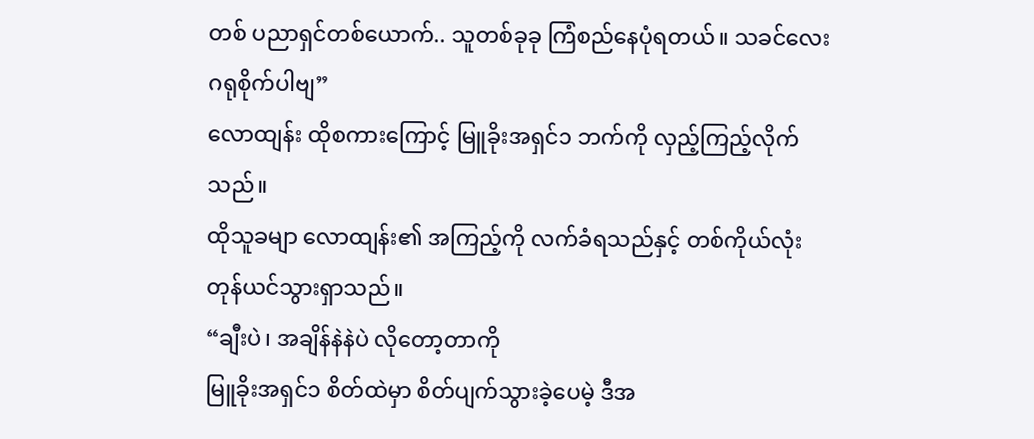တစ် ပညာရှင်တစ်ယောက်.. သူတစ်ခုခု ကြံစည်နေပုံရတယ်။ သခင်လေး ဂရုစိုက်ပါဗျ”
လောထျန်း ထိုစကားကြောင့် မြူခိုးအရှင်၁ ဘက်ကို လှည့်ကြည့်လိုက်သည်။
ထိုသူခမျာ လောထျန်း၏ အကြည့်ကို လက်ခံရသည်နှင့် တစ်ကိုယ်လုံး တုန်ယင်သွားရှာသည်။
“ချီးပဲ၊ အချိန်နဲနဲပဲ လိုတော့တာကို
မြူခိုးအရှင်၁ စိတ်ထဲမှာ စိတ်ပျက်သွားခဲ့ပေမဲ့ ဒီအ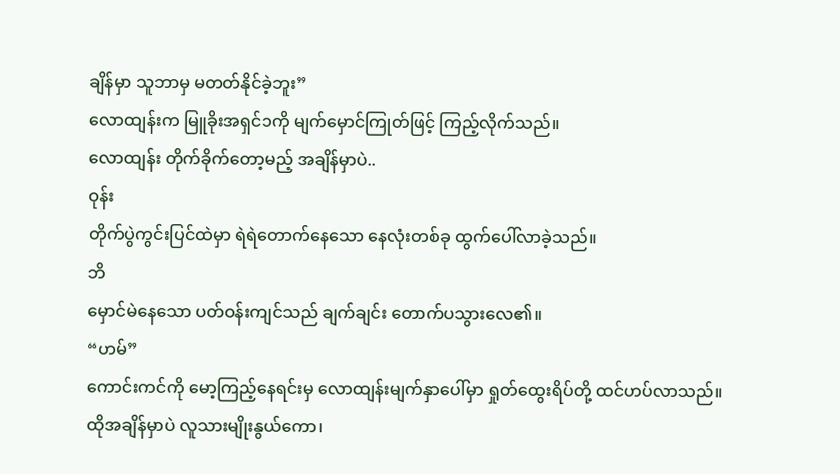ချိန်မှာ သူဘာမှ မတတ်နိုင်ခဲ့ဘူး”
လောထျန်းက မြူခိုးအရှင်၁ကို မျက်မှောင်ကြုတ်ဖြင့် ကြည့်လိုက်သည်။
လောထျန်း တိုက်ခိုက်တော့မည့် အချိန်မှာပဲ..
ဝုန်း
တိုက်ပွဲကွင်းပြင်ထဲမှာ ရဲရဲတောက်နေသော နေလုံးတစ်ခု ထွက်ပေါ်လာခဲ့သည်။
ဘိ
မှောင်မဲနေသော ပတ်ဝန်းကျင်သည် ချက်ချင်း တောက်ပသွားလေ၏။
“ဟမ်”
ကောင်းကင်ကို မော့ကြည့်နေရင်းမှ လောထျန်းမျက်နှာပေါ်မှာ ရှုတ်ထွေးရိပ်တို့ ထင်ဟပ်လာသည်။
ထိုအချိန်မှာပဲ လူသားမျိုးနွယ်ကော၊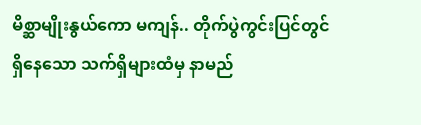မိစ္ဆာမျိုးနွယ်ကော မကျန်.. တိုက်ပွဲကွင်းပြင်တွင်ရှိနေသော သက်ရှိများထံမှ နာမည်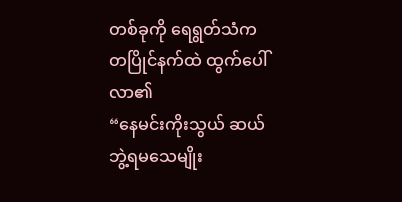တစ်ခုကို ရေရွတ်သံက တပြိုင်နက်ထဲ ထွက်ပေါ်လာ၏
“နေမင်းကိုးသွယ် ဆယ်ဘွဲ့ရမသေမျိုး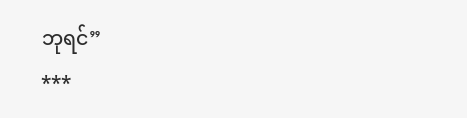ဘုရင်”
***